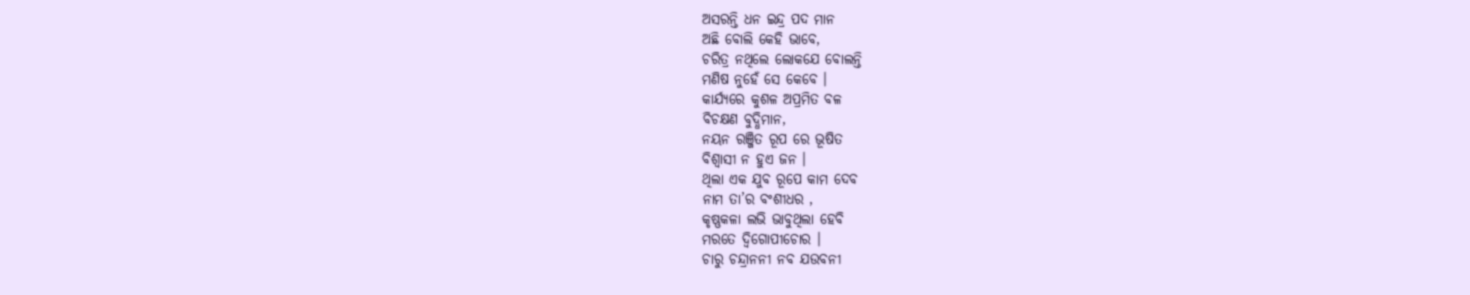ଅସରନ୍ତି ଧନ ଇନ୍ଦ୍ର ପଦ ମାନ
ଅଛି ବୋଲି କେହି ଭାବେ,
ଚରିତ୍ର ନଥିଲେ ଲୋକଯେ ବୋଲନ୍ତି
ମଣିଷ ନୁହେଁ ସେ କେବେ ।
କାର୍ଯ୍ୟରେ କୁଶଳ ଅପ୍ରମିତ ବଳ
ବିଚକ୍ଷଣ ବୁଦ୍ଧିମାନ,
ନୟନ ରଞ୍ଜିତ ରୂପ ରେ ଭୂଷିତ
ବିଶ୍ବାସୀ ନ ହୁଏ ଜନ ।
ଥିଲା ଏକ ଯୁବ ରୂପେ କାମ ଦେବ
ନାମ ତା’ର ବଂଶୀଧର ,
କୃଷ୍ଣକଳା ଲଭି ଭାବୁଥିଲା ହେବି
ମରତେ ଦ୍ବିଗୋପୀଚୋର ।
ଚାରୁ ଚନ୍ଦ୍ରାନନୀ ନବ ଯଉବନୀ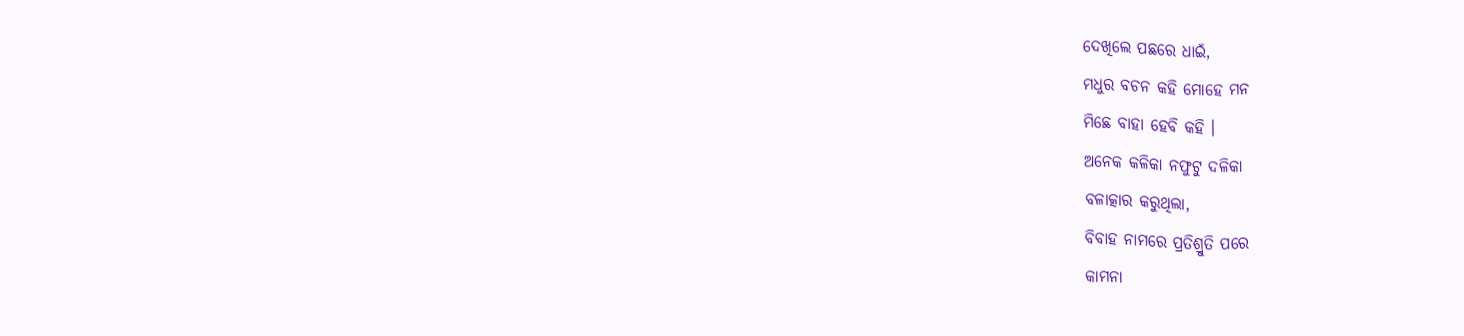ଦେଖିଲେ ପଛରେ ଧାଇଁ,
ମଧୁର ବଚନ କହି ମୋହେ ମନ
ମିଛେ ବାହା ହେବି କହି ।
ଅନେକ କଳିକା ନଫୁଟୁ ଦଳିକା
ବଳାତ୍କାର କରୁଥିଲା,
ବିବାହ ନାମରେ ପ୍ରତିଶ୍ରୁତି ପରେ
କାମନା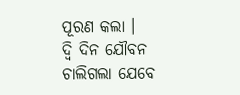ପୂରଣ କଲା ।
ଦ୍ବି ଦିନ ଯୌବନ ଚାଲିଗଲା ଯେବେ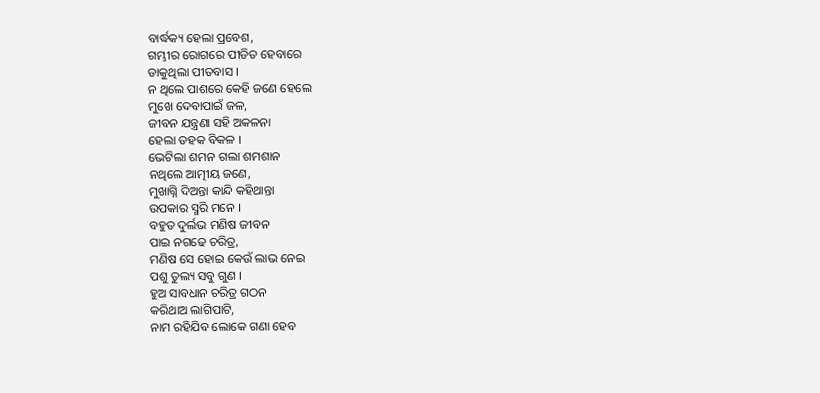ବାର୍ଦ୍ଧକ୍ୟ ହେଲା ପ୍ରବେଶ,
ଗମ୍ଭୀର ରୋଗରେ ପୀଡିତ ହେବାରେ
ଡାକୁଥିଲା ପୀତବାସ ।
ନ ଥିଲେ ପାଶରେ କେହି ଜଣେ ହେଲେ
ମୁଖେ ଦେବାପାଇଁ ଜଳ,
ଜୀବନ ଯନ୍ତ୍ରଣା ସହି ଅକଳନା
ହେଲା ଡହକ ବିକଳ ।
ଭେଟିଲା ଶମନ ଗଲା ଶମଶାନ
ନଥିଲେ ଆତ୍ମୀୟ ଜଣେ,
ମୁଖାଗ୍ନି ଦିଅନ୍ତା କାନ୍ଦି କହିଥାନ୍ତା
ଉପକାର ସ୍ମରି ମନେ ।
ବହୁତ ଦୁର୍ଲଭ ମଣିଷ ଜୀବନ
ପାଇ ନଗଢେ ଚରିତ୍ର,
ମଣିଷ ସେ ହୋଇ କେଉଁ ଲାଭ ନେଇ
ପଶୁ ତୁଲ୍ୟ ସବୁ ଗୁଣ ।
ହୁଅ ସାବଧାନ ଚରିତ୍ର ଗଠନ
କରିଥାଅ ଲାଗିପାଟି,
ନାମ ରହିଯିବ ଲୋକେ ଗଣା ହେବ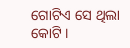ଗୋଟିଏ ସେ ଥିଲା କୋଟି ।